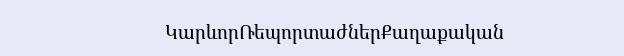ԿարևորՌեպորտաժներՔաղաքական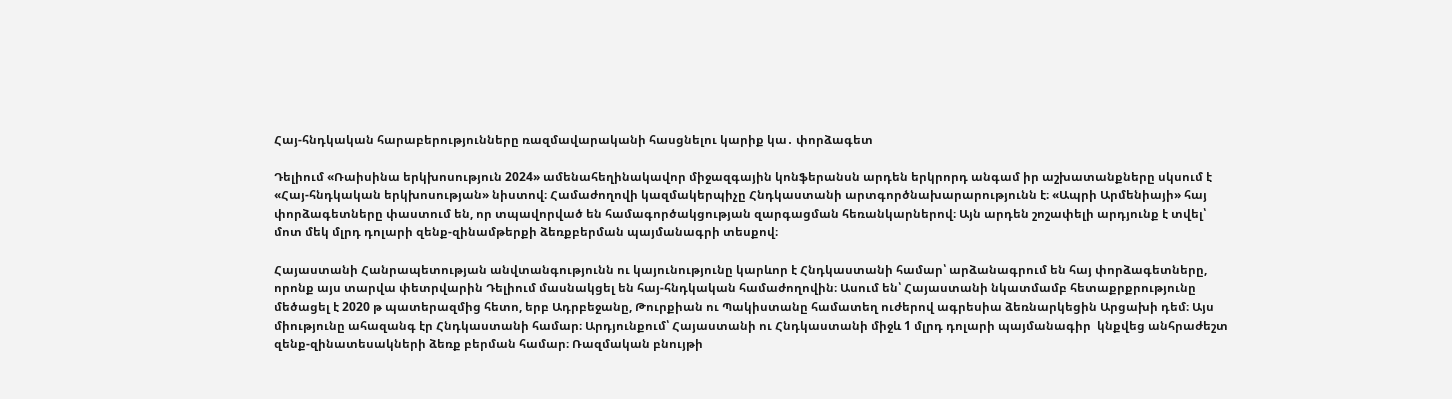Հայ-հնդկական հարաբերությունները ռազմավարականի հասցնելու կարիք կա․ փորձագետ

Դելիում «Ռաիսինա երկխոսություն 2024» ամենահեղինակավոր միջազգային կոնֆերանսն արդեն երկրորդ անգամ իր աշխատանքները սկսում է «Հայ-հնդկական երկխոսության» նիստով։ Համաժողովի կազմակերպիչը Հնդկաստանի արտգործնախարարությունն է։ «Ապրի Արմենիայի» հայ փորձագետները փաստում են, որ տպավորված են համագործակցության զարգացման հեռանկարներով։ Այն արդեն շոշափելի արդյունք է տվել՝ մոտ մեկ մլրդ դոլարի զենք-զինամթերքի ձեռքբերման պայմանագրի տեսքով։

Հայաստանի Հանրապետության անվտանգությունն ու կայունությունը կարևոր է Հնդկաստանի համար՝ արձանագրում են հայ փորձագետները, որոնք այս տարվա փետրվարին Դելիում մասնակցել են հայ-հնդկական համաժողովին։ Ասում են՝ Հայաստանի նկատմամբ հետաքրքրությունը մեծացել է 2020 թ պատերազմից հետո, երբ Ադրբեջանը, Թուրքիան ու Պակիստանը համատեղ ուժերով ագրեսիա ձեռնարկեցին Արցախի դեմ։ Այս միությունը ահազանգ էր Հնդկաստանի համար։ Արդյունքում՝ Հայաստանի ու Հնդկաստանի միջև 1 մլրդ դոլարի պայմանագիր  կնքվեց անհրաժեշտ զենք-զինատեսակների ձեռք բերման համար։ Ռազմական բնույթի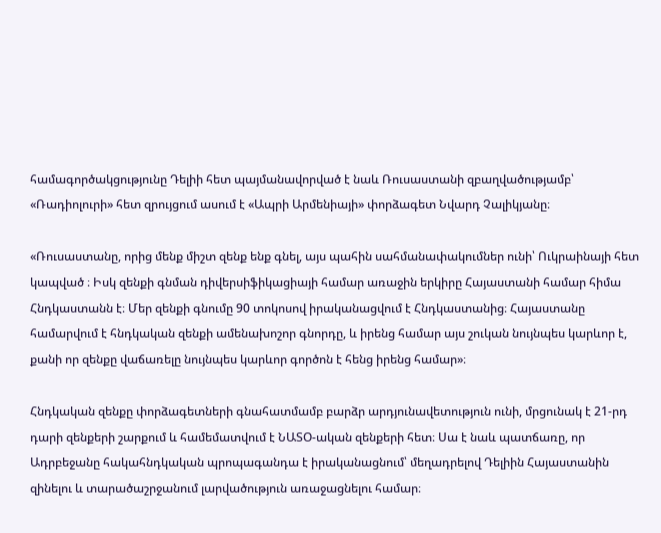համագործակցությունը Դելիի հետ պայմանավորված է նաև Ռուսաստանի զբաղվածությամբ՝ «Ռադիոլուրի» հետ զրույցում ասում է «Ապրի Արմենիայի» փորձագետ Նվարդ Չալիկյանը։

«Ռուսաստանը, որից մենք միշտ զենք ենք գնել, այս պահին սահմանափակումներ ունի՝ Ուկրաինայի հետ կապված ։ Իսկ զենքի գնման դիվերսիֆիկացիայի համար առաջին երկիրը Հայաստանի համար հիմա Հնդկաստանն է։ Մեր զենքի գնումը 90 տոկոսով իրականացվում է Հնդկաստանից։ Հայաստանը համարվում է հնդկական զենքի ամենախոշոր գնորդը, և իրենց համար այս շուկան նույնպես կարևոր է, քանի որ զենքը վաճառելը նույնպես կարևոր գործոն է հենց իրենց համար»։

Հնդկական զենքը փորձագետների գնահատմամբ բարձր արդյունավետություն ունի, մրցունակ է 21-րդ դարի զենքերի շարքում և համեմատվում է ՆԱՏՕ-ական զենքերի հետ։ Սա է նաև պատճառը, որ Ադրբեջանը հակահնդկական պրոպագանդա է իրականացնում՝ մեղադրելով Դելիին Հայաստանին զինելու և տարածաշրջանում լարվածություն առաջացնելու համար։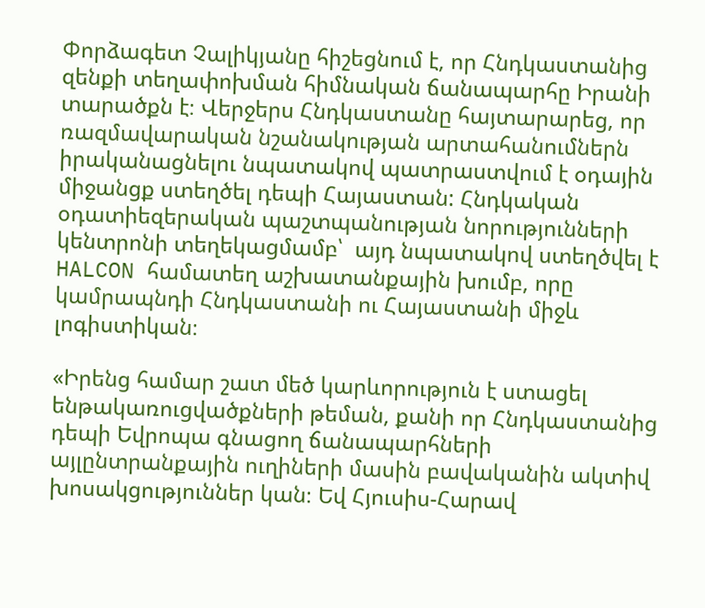Փորձագետ Չալիկյանը հիշեցնում է, որ Հնդկաստանից զենքի տեղափոխման հիմնական ճանապարհը Իրանի տարածքն է։ Վերջերս Հնդկաստանը հայտարարեց, որ  ռազմավարական նշանակության արտահանումներն իրականացնելու նպատակով պատրաստվում է օդային միջանցք ստեղծել դեպի Հայաստան: Հնդկական օդատիեզերական պաշտպանության նորությունների կենտրոնի տեղեկացմամբ՝  այդ նպատակով ստեղծվել է HALCON համատեղ աշխատանքային խումբ, որը կամրապնդի Հնդկաստանի ու Հայաստանի միջև լոգիստիկան։

«Իրենց համար շատ մեծ կարևորություն է ստացել ենթակառուցվածքների թեման, քանի որ Հնդկաստանից դեպի Եվրոպա գնացող ճանապարհների այլընտրանքային ուղիների մասին բավականին ակտիվ խոսակցություններ կան։ Եվ Հյուսիս-Հարավ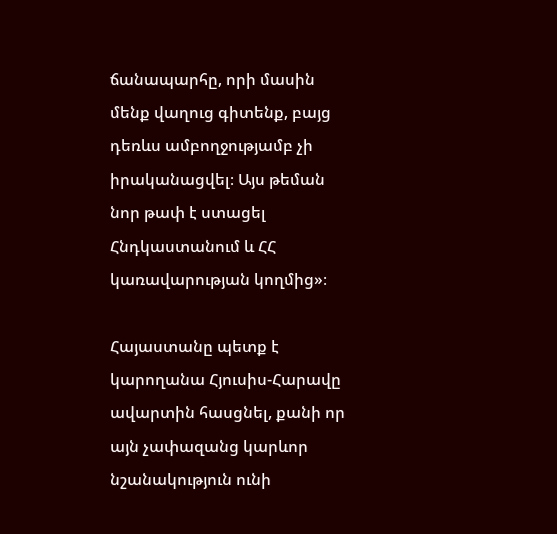ճանապարհը, որի մասին մենք վաղուց գիտենք, բայց դեռևս ամբողջությամբ չի իրականացվել։ Այս թեման նոր թափ է ստացել Հնդկաստանում և ՀՀ կառավարության կողմից»։

Հայաստանը պետք է կարողանա Հյուսիս-Հարավը ավարտին հասցնել, քանի որ այն չափազանց կարևոր նշանակություն ունի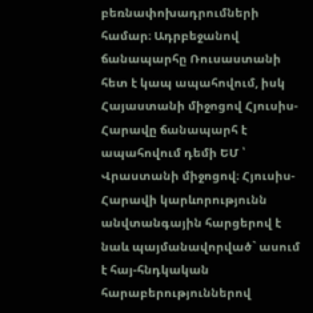բեռնափոխադրումների համար։ Ադրբեջանով ճանապարհը Ռուսաստանի հետ է կապ ապահովում, իսկ Հայաստանի միջոցով Հյուսիս-Հարավը ճանապարհ է ապահովում դեմի ԵՄ ՝ Վրաստանի միջոցով։ Հյուսիս-Հարավի կարևորությունն անվտանգային հարցերով է նաև պայմանավորված` ասում է հայ-հնդկական հարաբերություններով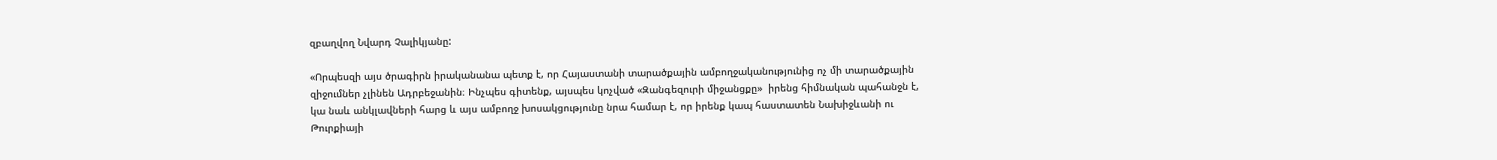զբաղվող Նվարդ Չալիկյանը:

«Որպեսզի այս ծրագիրն իրականանա պետք է, որ Հայաստանի տարածքային ամբողջականությունից ոչ մի տարածքային զիջումներ չլինեն Ադրբեջանին։ Ինչպես գիտենք, այսպես կոչված «Զանգեզուրի միջանցքը»  իրենց հիմնական պահանջն է, կա նաև անկլավների հարց և այս ամբողջ խոսակցությունը նրա համար է, որ իրենք կապ հաստատեն Նախիջևանի ու Թուրքիայի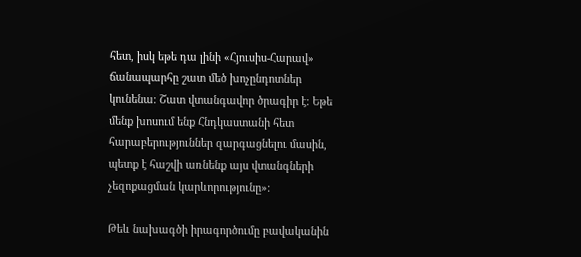հետ, իսկ եթե դա լինի «Հյուսիս-Հարավ» ճանապարհը շատ մեծ խոչընդոտներ կունենա։ Շատ վտանգավոր ծրագիր է։ Եթե մենք խոսում ենք Հնդկաստանի հետ հարաբերություններ զարգացնելու մասին, պետք է հաշվի առնենք այս վտանգների չեզոքացման կարևորությունը»։

Թեև նախագծի իրագործումը բավականին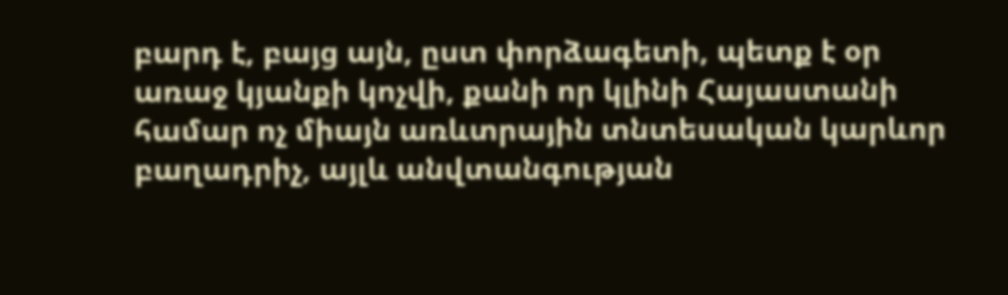բարդ է, բայց այն, ըստ փորձագետի, պետք է օր առաջ կյանքի կոչվի, քանի որ կլինի Հայաստանի համար ոչ միայն առևտրային տնտեսական կարևոր բաղադրիչ, այլև անվտանգության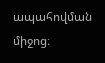ապահովման միջոց։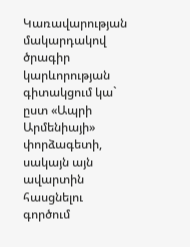Կառավարության մակարդակով  ծրագիր կարևորության գիտակցում կա` ըստ «Ապրի Արմենիայի» փորձագետի, սակայն այն ավարտին հասցնելու գործում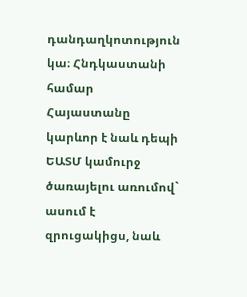դանդաղկոտություն կա։ Հնդկաստանի համար Հայաստանը կարևոր է նաև դեպի ԵԱՏՄ կամուրջ ծառայելու առումով` ասում է զրուցակիցս, նաև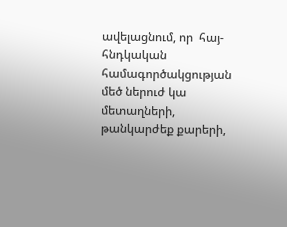ավելացնում, որ  հայ-հնդկական համագործակցության մեծ ներուժ կա մետաղների, թանկարժեք քարերի,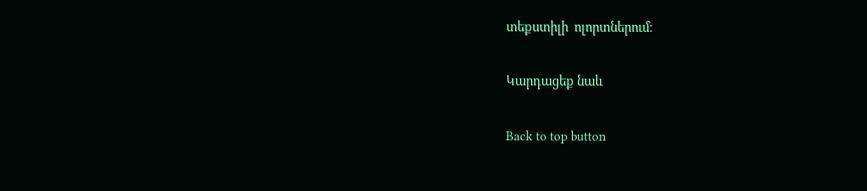տեքստիլի  ոլորտներում։

Կարդացեք նաև

Back to top button